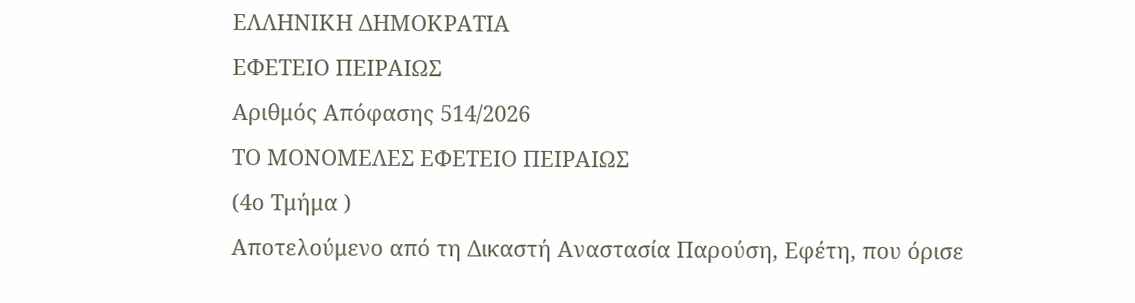ΕΛΛΗΝΙΚΗ ΔΗΜΟΚΡΑΤΙΑ
ΕΦΕΤΕΙΟ ΠΕΙΡΑΙΩΣ
Αριθμός Απόφασης 514/2026
ΤΟ ΜΟΝΟΜΕΛΕΣ ΕΦΕΤΕΙΟ ΠΕΙΡΑΙΩΣ
(4ο Τμήμα )
Αποτελούμενο από τη Δικαστή Αναστασία Παρούση, Εφέτη, που όρισε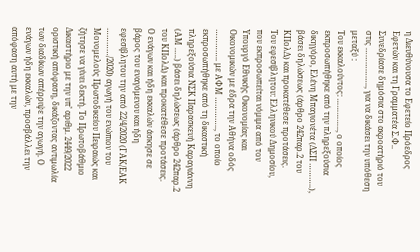η Διευθύνουσα το Εφετείο Πρόεδρος Εφετών και τη Γραμματέα Σ.Φ..
Συνεδρίασε δημόσια στο ακροατήριό του στις …………….., για να δικάσει την υπόθεση μεταξύ :
Του εκκαλούντος: ………….., ο οποίος εκπροσωπήθηκε από την πληρεξούσια δικηγόρο, Ελένη Μπαγιονέτα (ΔΣΠ ………..), βάσει δηλώσεως (άρθρο 242παρ.2 του ΚΠολΔ) και προκατέθεσε προτάσεις.
Του εφεσίβλητου: Ελληνικού Δημοσίου, που εκπροσωπείται νόμιμα από τον Υπουργό Εθνικής Οικονομίας και Οικονομικών με έδρα την Αθήνα οδός ………….. με ΑΦΜ ………….., το οποίο εκπροσωπήθηκε από τη δικαστική πληρεξούσια ΝΣΚ Παρασκευή Καραγιάννη (ΑΜ …..) βάσει δηλώσεως (άρθρο 242παρ.2 του ΚΠολΔ) και προκατέθεσε προτάσεις.
Ο ενάγων και ήδη εκκαλών άσκησε σε βάρος του εναγόμενου και ήδη εφεσίβλητου την από 22/4/2020 (ΓΑΚ/ΕΑΚ …………/2020) αγωγή του ενώπιον του Μονομελούς Πρωτοδικείου Πειραιώς και ζήτησε να γίνει δεκτή. Το Πρωτοβάθμιο Δικαστήριο με την υπ’ αριθμ. 2449/2022 οριστική απόφαση, δικάζοντας αντιμωλία των διαδίκων απέρριψε την αγωγή. Ο ενάγων ήδη εκκαλών, προσβάλλει την απόφαση αυτή με την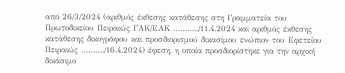από 26/3/2024 (αριθμός έκθεσης κατάθεσης στη Γραμματεία του Πρωτοδικείου Πειραιώς ΓΑΚ/ΕΑΚ ………../11.4.2024 και αριθμός έκθεσης κατάθεσης δικογράφου και προσδιορισμού δικασίμου ενώπιον του Εφετείου Πειραιώς ………./16.4.2024) έφεση, η οποία προσδιορίστηκε για την αρχική δικάσιμο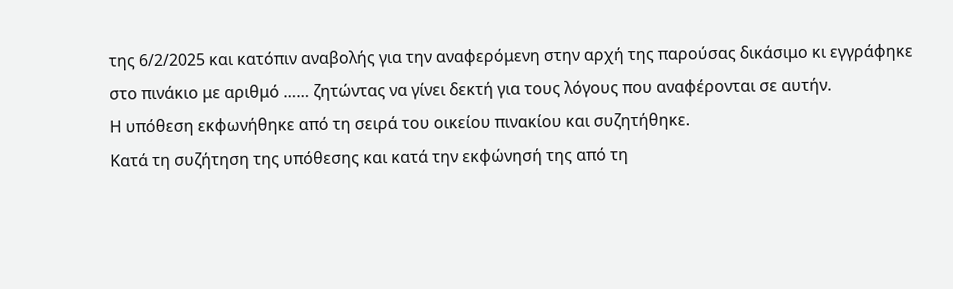της 6/2/2025 και κατόπιν αναβολής για την αναφερόμενη στην αρχή της παρούσας δικάσιμο κι εγγράφηκε στο πινάκιο με αριθμό …… ζητώντας να γίνει δεκτή για τους λόγους που αναφέρονται σε αυτήν.
Η υπόθεση εκφωνήθηκε από τη σειρά του οικείου πινακίου και συζητήθηκε.
Κατά τη συζήτηση της υπόθεσης και κατά την εκφώνησή της από τη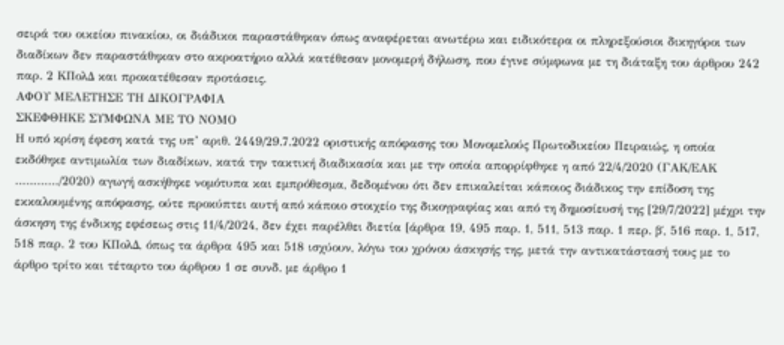σειρά του οικείου πινακίου, οι διάδικοι παραστάθηκαν όπως αναφέρεται ανωτέρω και ειδικότερα οι πληρεξούσιοι δικηγόροι των διαδίκων δεν παραστάθηκαν στο ακροατήριο αλλά κατέθεσαν μονομερή δήλωση, που έγινε σύμφωνα με τη διάταξη του άρθρου 242 παρ. 2 ΚΠολΔ και προκατέθεσαν προτάσεις.
ΑΦΟΥ ΜΕΛΕΤΗΣΕ ΤΗ ΔΙΚΟΓΡΑΦΙΑ
ΣΚΕΦΘΗΚΕ ΣΥΜΦΩΝΑ ΜΕ ΤΟ ΝΟΜΟ
Η υπό κρίση έφεση κατά της υπ’ αριθ. 2449/29.7.2022 οριστικής απόφασης του Μονομελούς Πρωτοδικείου Πειραιώς, η οποία εκδόθηκε αντιμωλία των διαδίκων, κατά την τακτική διαδικασία και με την οποία απορρίφθηκε η από 22/4/2020 (ΓΑΚ/ΕΑΚ …………/2020) αγωγή ασκήθηκε νομότυπα και εμπρόθεσμα, δεδομένου ότι δεν επικαλείται κάποιος διάδικος την επίδοση της εκκαλουμένης απόφασης, ούτε προκύπτει αυτή από κάποιο στοιχείο της δικογραφίας και από τη δημοσίευσή της [29/7/2022] μέχρι την άσκηση της ένδικης εφέσεως στις 11/4/2024, δεν έχει παρέλθει διετία [άρθρα 19, 495 παρ. 1, 511, 513 παρ. 1 περ. β΄, 516 παρ. 1, 517, 518 παρ. 2 του ΚΠολΔ, όπως τα άρθρα 495 και 518 ισχύουν, λόγω του χρόνου άσκησής της, μετά την αντικατάστασή τους με το άρθρο τρίτο και τέταρτο του άρθρου 1 σε συνδ. με άρθρο 1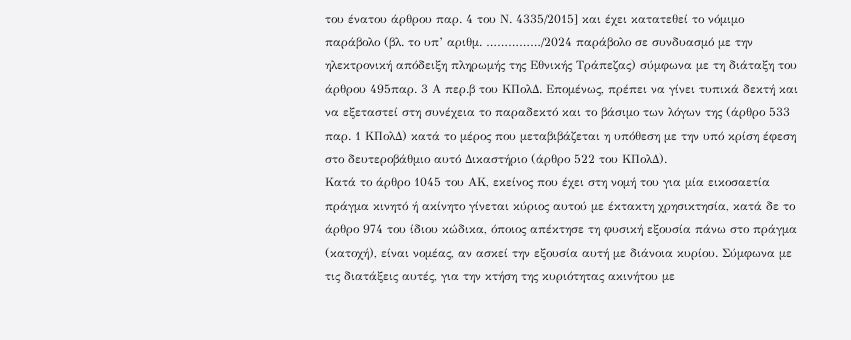του ένατου άρθρου παρ. 4 του Ν. 4335/2015] και έχει κατατεθεί το νόμιμο παράβολο (βλ. το υπ’ αριθμ. ……………/2024 παράβολο σε συνδυασμό με την ηλεκτρονική απόδειξη πληρωμής της Εθνικής Τράπεζας) σύμφωνα με τη διάταξη του άρθρου 495παρ. 3 Α περ.β του ΚΠολΔ. Επομένως, πρέπει να γίνει τυπικά δεκτή και να εξεταστεί στη συνέχεια το παραδεκτό και το βάσιμο των λόγων της (άρθρο 533 παρ. 1 ΚΠολΔ) κατά το μέρος που μεταβιβάζεται η υπόθεση με την υπό κρίση έφεση στο δευτεροβάθμιο αυτό Δικαστήριο (άρθρο 522 του ΚΠολΔ).
Κατά το άρθρο 1045 του ΑΚ, εκείνος που έχει στη νομή του για μία εικοσαετία πράγμα κινητό ή ακίνητο γίνεται κύριος αυτού με έκτακτη χρησικτησία, κατά δε το άρθρο 974 του ίδιου κώδικα, όποιος απέκτησε τη φυσική εξουσία πάνω στο πράγμα (κατοχή), είναι νομέας, αν ασκεί την εξουσία αυτή με διάνοια κυρίου. Σύμφωνα με τις διατάξεις αυτές, για την κτήση της κυριότητας ακινήτου με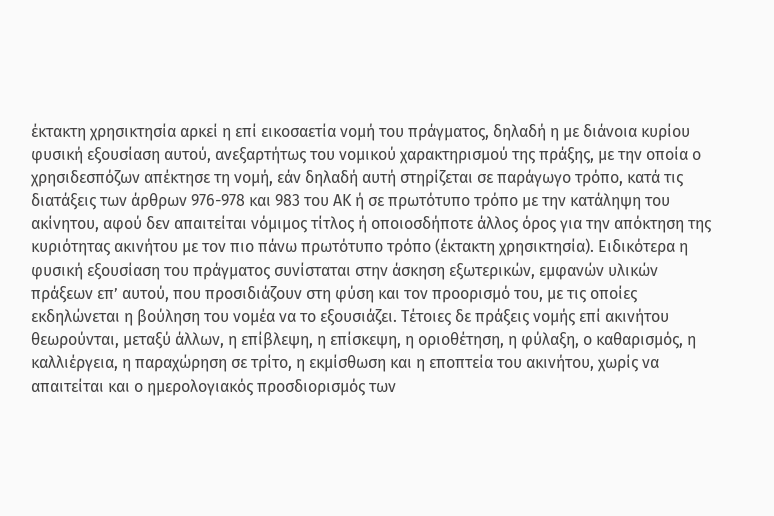έκτακτη χρησικτησία αρκεί η επί εικοσαετία νομή του πράγματος, δηλαδή η με διάνοια κυρίου φυσική εξουσίαση αυτού, ανεξαρτήτως του νομικού χαρακτηρισμού της πράξης, με την οποία ο χρησιδεσπόζων απέκτησε τη νομή, εάν δηλαδή αυτή στηρίζεται σε παράγωγο τρόπο, κατά τις διατάξεις των άρθρων 976-978 και 983 του ΑΚ ή σε πρωτότυπο τρόπο με την κατάληψη του ακίνητου, αφού δεν απαιτείται νόμιμος τίτλος ή οποιοσδήποτε άλλος όρος για την απόκτηση της κυριότητας ακινήτου με τον πιο πάνω πρωτότυπο τρόπο (έκτακτη χρησικτησία). Ειδικότερα η φυσική εξουσίαση του πράγματος συνίσταται στην άσκηση εξωτερικών, εμφανών υλικών πράξεων επ’ αυτού, που προσιδιάζουν στη φύση και τον προορισμό του, με τις οποίες εκδηλώνεται η βούληση του νομέα να το εξουσιάζει. Τέτοιες δε πράξεις νομής επί ακινήτου θεωρούνται, μεταξύ άλλων, η επίβλεψη, η επίσκεψη, η οριοθέτηση, η φύλαξη, ο καθαρισμός, η καλλιέργεια, η παραχώρηση σε τρίτο, η εκμίσθωση και η εποπτεία του ακινήτου, χωρίς να απαιτείται και ο ημερολογιακός προσδιορισμός των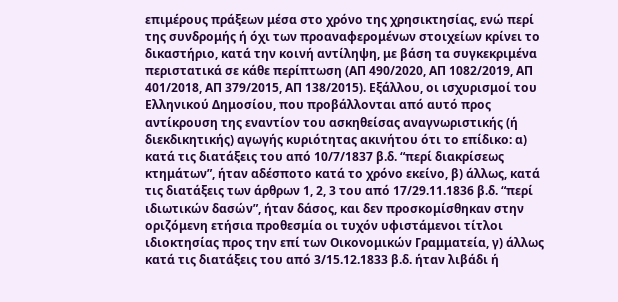επιμέρους πράξεων μέσα στο χρόνο της χρησικτησίας, ενώ περί της συνδρομής ή όχι των προαναφερομένων στοιχείων κρίνει το δικαστήριο, κατά την κοινή αντίληψη, με βάση τα συγκεκριμένα περιστατικά σε κάθε περίπτωση (ΑΠ 490/2020, ΑΠ 1082/2019, ΑΠ 401/2018, ΑΠ 379/2015, ΑΠ 138/2015). Εξάλλου, οι ισχυρισμοί του Ελληνικού Δημοσίου, που προβάλλονται από αυτό προς αντίκρουση της εναντίον του ασκηθείσας αναγνωριστικής (ή διεκδικητικής) αγωγής κυριότητας ακινήτου ότι το επίδικο: α) κατά τις διατάξεις του από 10/7/1837 β.δ. “περί διακρίσεως κτημάτων”, ήταν αδέσποτο κατά το χρόνο εκείνο, β) άλλως, κατά τις διατάξεις των άρθρων 1, 2, 3 του από 17/29.11.1836 β.δ. “περί ιδιωτικών δασών”, ήταν δάσος, και δεν προσκομίσθηκαν στην οριζόμενη ετήσια προθεσμία οι τυχόν υφιστάμενοι τίτλοι ιδιοκτησίας προς την επί των Οικονομικών Γραμματεία, γ) άλλως κατά τις διατάξεις του από 3/15.12.1833 β.δ. ήταν λιβάδι ή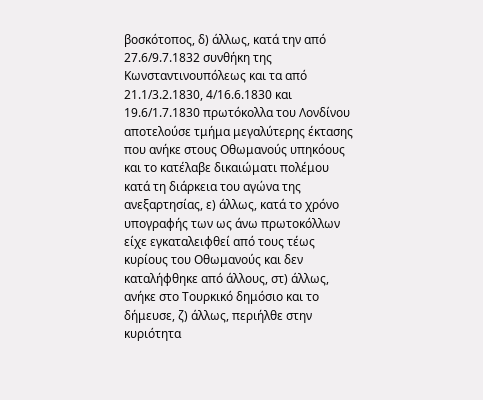βοσκότοπος, δ) άλλως, κατά την από 27.6/9.7.1832 συνθήκη της Κωνσταντινουπόλεως και τα από 21.1/3.2.1830, 4/16.6.1830 και 19.6/1.7.1830 πρωτόκολλα του Λονδίνου αποτελούσε τμήμα μεγαλύτερης έκτασης που ανήκε στους Οθωμανούς υπηκόους και το κατέλαβε δικαιώματι πολέμου κατά τη διάρκεια του αγώνα της ανεξαρτησίας, ε) άλλως, κατά το χρόνο υπογραφής των ως άνω πρωτοκόλλων είχε εγκαταλειφθεί από τους τέως κυρίους του Οθωμανούς και δεν καταλήφθηκε από άλλους, στ) άλλως, ανήκε στο Τουρκικό δημόσιο και το δήμευσε, ζ) άλλως, περιήλθε στην κυριότητα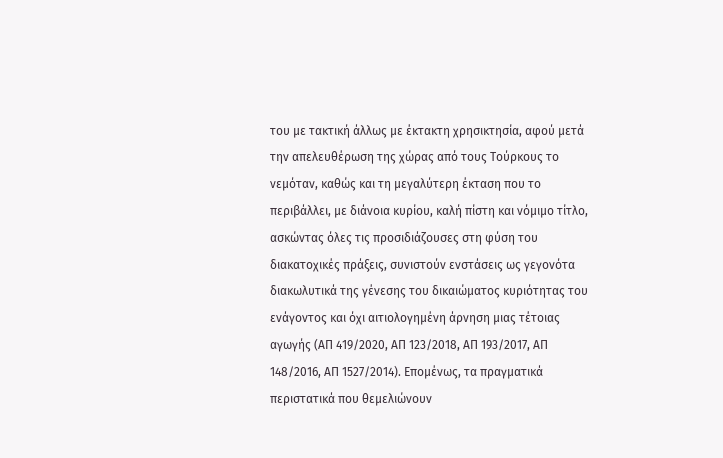του με τακτική άλλως με έκτακτη χρησικτησία, αφού μετά την απελευθέρωση της χώρας από τους Τούρκους το νεμόταν, καθώς και τη μεγαλύτερη έκταση που το περιβάλλει, με διάνοια κυρίου, καλή πίστη και νόμιμο τίτλο, ασκώντας όλες τις προσιδιάζουσες στη φύση του διακατοχικές πράξεις, συνιστούν ενστάσεις ως γεγονότα διακωλυτικά της γένεσης του δικαιώματος κυριότητας του ενάγοντος και όχι αιτιολογημένη άρνηση μιας τέτοιας αγωγής (ΑΠ 419/2020, ΑΠ 123/2018, ΑΠ 193/2017, ΑΠ 148/2016, ΑΠ 1527/2014). Επομένως, τα πραγματικά περιστατικά που θεμελιώνουν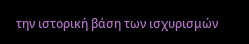την ιστορική βάση των ισχυρισμών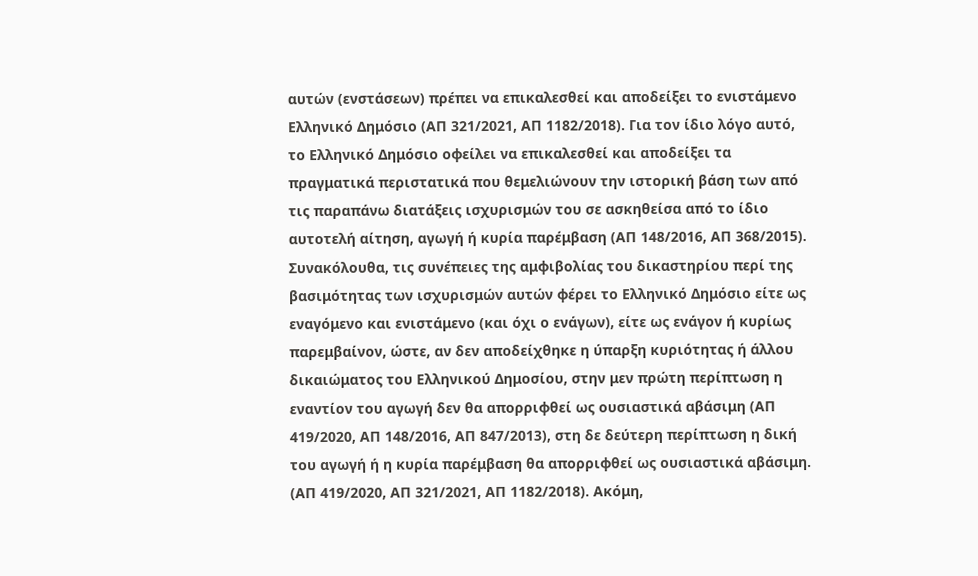αυτών (ενστάσεων) πρέπει να επικαλεσθεί και αποδείξει το ενιστάμενο Ελληνικό Δημόσιο (ΑΠ 321/2021, ΑΠ 1182/2018). Για τον ίδιο λόγο αυτό, το Ελληνικό Δημόσιο οφείλει να επικαλεσθεί και αποδείξει τα πραγματικά περιστατικά που θεμελιώνουν την ιστορική βάση των από τις παραπάνω διατάξεις ισχυρισμών του σε ασκηθείσα από το ίδιο αυτοτελή αίτηση, αγωγή ή κυρία παρέμβαση (ΑΠ 148/2016, ΑΠ 368/2015). Συνακόλουθα, τις συνέπειες της αμφιβολίας του δικαστηρίου περί της βασιμότητας των ισχυρισμών αυτών φέρει το Ελληνικό Δημόσιο είτε ως εναγόμενο και ενιστάμενο (και όχι ο ενάγων), είτε ως ενάγον ή κυρίως παρεμβαίνον, ώστε, αν δεν αποδείχθηκε η ύπαρξη κυριότητας ή άλλου δικαιώματος του Ελληνικού Δημοσίου, στην μεν πρώτη περίπτωση η εναντίον του αγωγή δεν θα απορριφθεί ως ουσιαστικά αβάσιμη (ΑΠ 419/2020, ΑΠ 148/2016, ΑΠ 847/2013), στη δε δεύτερη περίπτωση η δική του αγωγή ή η κυρία παρέμβαση θα απορριφθεί ως ουσιαστικά αβάσιμη. (ΑΠ 419/2020, ΑΠ 321/2021, ΑΠ 1182/2018). Ακόμη,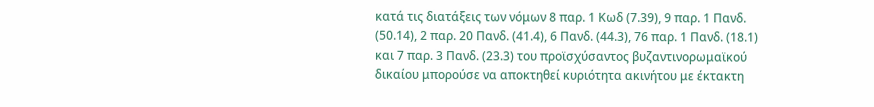κατά τις διατάξεις των νόμων 8 παρ. 1 Κωδ (7.39), 9 παρ. 1 Πανδ. (50.14), 2 παρ. 20 Πανδ. (41.4), 6 Πανδ. (44.3), 76 παρ. 1 Πανδ. (18.1) και 7 παρ. 3 Πανδ. (23.3) του προϊσχύσαντος βυζαντινορωμαϊκού δικαίου μπορούσε να αποκτηθεί κυριότητα ακινήτου με έκτακτη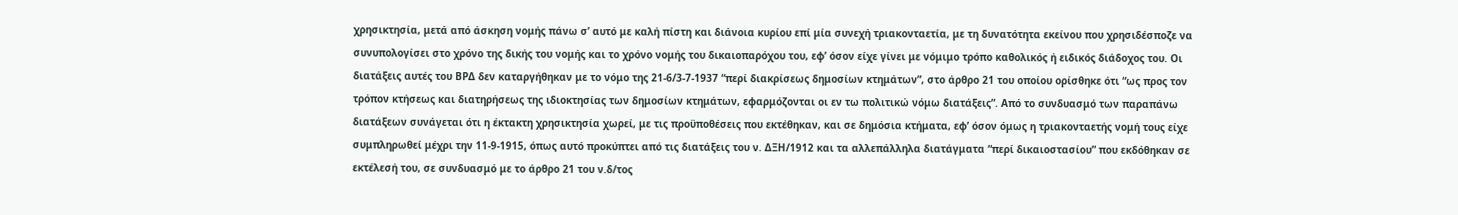χρησικτησία, μετά από άσκηση νομής πάνω σ’ αυτό με καλή πίστη και διάνοια κυρίου επί μία συνεχή τριακονταετία, με τη δυνατότητα εκείνου που χρησιδέσποζε να συνυπολογίσει στο χρόνο της δικής του νομής και το χρόνο νομής του δικαιοπαρόχου του, εφ’ όσον είχε γίνει με νόμιμο τρόπο καθολικός ή ειδικός διάδοχος του. Οι διατάξεις αυτές του ΒΡΔ δεν καταργήθηκαν με το νόμο της 21-6/3-7-1937 “περί διακρίσεως δημοσίων κτημάτων”, στο άρθρο 21 του οποίου ορίσθηκε ότι “ως προς τον τρόπον κτήσεως και διατηρήσεως της ιδιοκτησίας των δημοσίων κτημάτων, εφαρμόζονται οι εν τω πολιτικώ νόμω διατάξεις”. Από το συνδυασμό των παραπάνω διατάξεων συνάγεται ότι η έκτακτη χρησικτησία χωρεί, με τις προϋποθέσεις που εκτέθηκαν, και σε δημόσια κτήματα, εφ’ όσον όμως η τριακονταετής νομή τους είχε συμπληρωθεί μέχρι την 11-9-1915, όπως αυτό προκύπτει από τις διατάξεις του ν. ΔΞΗ/1912 και τα αλλεπάλληλα διατάγματα “περί δικαιοστασίου” που εκδόθηκαν σε εκτέλεσή του, σε συνδυασμό με το άρθρο 21 του ν.δ/τος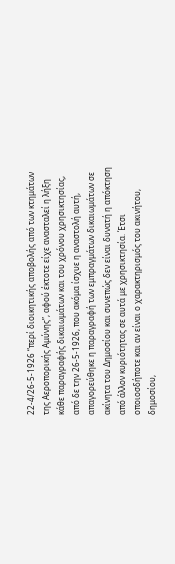22-4/26-5-1926 “περί διοικητικής αποβολής από των κτημάτων της Αεροπορικής Αμύνης”, αφού έκτοτε είχε ανασταλεί η λήξη κάθε παραγραφής δικαιωμάτων και του χρόνου χρησικτησίας, από δε την 26-5-1926, που ακόμα ίσχυε η αναστολή αυτή, απαγορεύθηκε η παραγραφή των εμπραγμάτων δικαιωμάτων σε ακίνητα του Δημοσίου και συνεπώς δεν είναι δυνατή η απόκτηση από άλλον κυριότητας σε αυτά με χρησικτησία. Έτσι οποιοσδήποτε και αν είναι ο χαρακτηρισμός του ακινήτου, δημοσίου,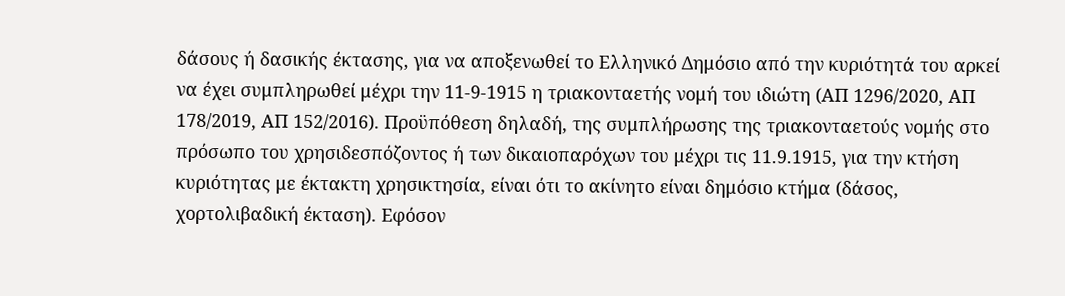δάσους ή δασικής έκτασης, για να αποξενωθεί το Ελληνικό Δημόσιο από την κυριότητά του αρκεί να έχει συμπληρωθεί μέχρι την 11-9-1915 η τριακονταετής νομή του ιδιώτη (ΑΠ 1296/2020, ΑΠ 178/2019, ΑΠ 152/2016). Προϋπόθεση δηλαδή, της συμπλήρωσης της τριακονταετούς νομής στο πρόσωπο του χρησιδεσπόζοντος ή των δικαιοπαρόχων του μέχρι τις 11.9.1915, για την κτήση κυριότητας με έκτακτη χρησικτησία, είναι ότι το ακίνητο είναι δημόσιο κτήμα (δάσος, χορτολιβαδική έκταση). Εφόσον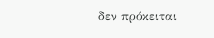δεν πρόκειται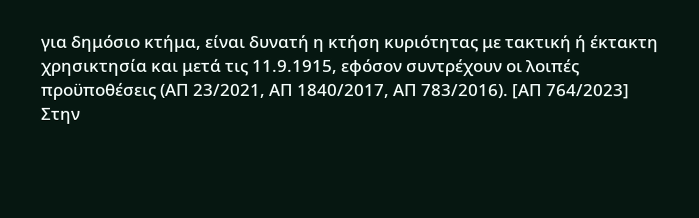για δημόσιο κτήμα, είναι δυνατή η κτήση κυριότητας με τακτική ή έκτακτη χρησικτησία και μετά τις 11.9.1915, εφόσον συντρέχουν οι λοιπές προϋποθέσεις (ΑΠ 23/2021, ΑΠ 1840/2017, ΑΠ 783/2016). [ΑΠ 764/2023]
Στην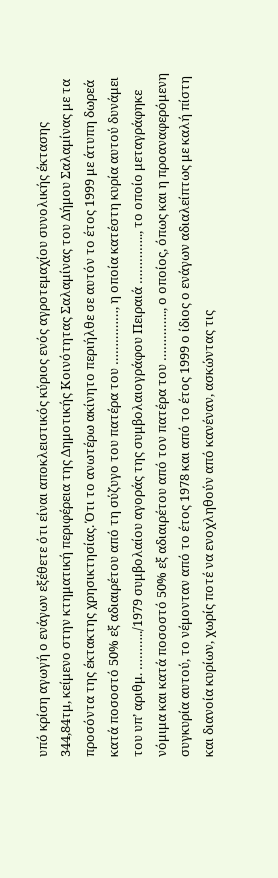υπό κρίση αγωγή ο ενάγων εξέθετε ότι είναι αποκλειστικός κύριος ενός αγροτεμαχίου συνολικής έκτασης 344,84τμ, κείμενο στην κτηματική περιφέρεια της Δημοτικής Κοινότητας Σαλαμίνας του Δήμου Σαλαμίνας με τα προσόντα της έκτακτης χρησικτησίας. Ότι το ανωτέρω ακίνητο περιήλθε σε αυτόν το έτος 1999 με άτυπη δωρεά κατά ποσοστό 50% εξ αδιαιρέτου από τη σύζυγο του πατέρα του ……………, η οποία κατέστη κυρία αυτού δυνάμει του υπ’ αριθμ. ………../1979 συμβολαίου αγοράς της συμβολαιογράφου Πειραιά ………….., το οποίο μεταγράφηκε νόμιμα και κατά ποσοστό 50% εξ αδιαιρέτου από τον πατέρα του ………….., ο οποίος, όπως και η προαναφερόμενη συγκυρία αυτού, το νέμονταν από το έτος 1978 και από το έτος 1999 ο ίδιος ο ενάγων αδιαλείπτως με καλή πίστη και διανοία κυρίων, χωρίς ποτέ να ενοχληθούν από κανέναν, ασκώντας τις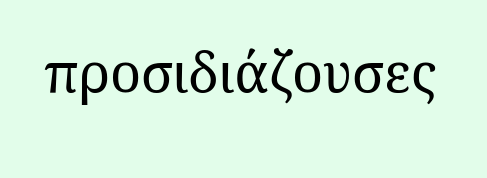προσιδιάζουσες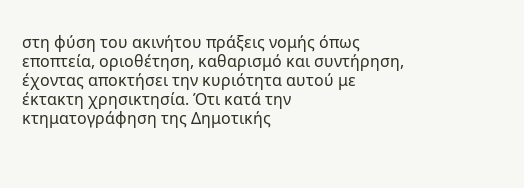στη φύση του ακινήτου πράξεις νομής όπως εποπτεία, οριοθέτηση, καθαρισμό και συντήρηση, έχοντας αποκτήσει την κυριότητα αυτού με έκτακτη χρησικτησία. Ότι κατά την κτηματογράφηση της Δημοτικής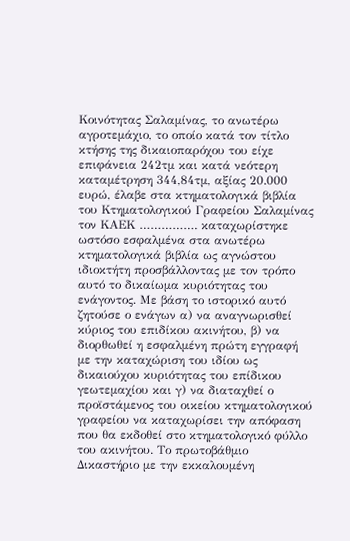Κοινότητας Σαλαμίνας, το ανωτέρω αγροτεμάχιο, το οποίο κατά τον τίτλο κτήσης της δικαιοπαρόχου του είχε επιφάνεια 242τμ και κατά νεότερη καταμέτρηση 344,84τμ, αξίας 20.000 ευρώ, έλαβε στα κτηματολογικά βιβλία του Κτηματολογικού Γραφείου Σαλαμίνας τον ΚΑΕΚ ……………. καταχωρίστηκε ωστόσο εσφαλμένα στα ανωτέρω κτηματολογικά βιβλία ως αγνώστου ιδιοκτήτη προσβάλλοντας με τον τρόπο αυτό το δικαίωμα κυριότητας του ενάγοντος. Με βάση το ιστορικό αυτό ζητούσε ο ενάγων α) να αναγνωρισθεί κύριος του επιδίκου ακινήτου, β) να διορθωθεί η εσφαλμένη πρώτη εγγραφή με την καταχώριση του ιδίου ως δικαιούχου κυριότητας του επίδικου γεωτεμαχίου και γ) να διαταχθεί ο προϊστάμενος του οικείου κτηματολογικού γραφείου να καταχωρίσει την απόφαση που θα εκδοθεί στο κτηματολογικό φύλλο του ακινήτου. Το πρωτοβάθμιο Δικαστήριο με την εκκαλουμένη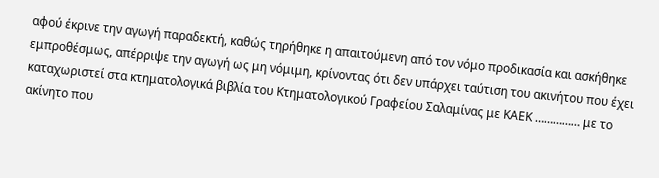αφού έκρινε την αγωγή παραδεκτή, καθώς τηρήθηκε η απαιτούμενη από τον νόμο προδικασία και ασκήθηκε εμπροθέσμως, απέρριψε την αγωγή ως μη νόμιμη, κρίνοντας ότι δεν υπάρχει ταύτιση του ακινήτου που έχει καταχωριστεί στα κτηματολογικά βιβλία του Κτηματολογικού Γραφείου Σαλαμίνας με ΚΑΕΚ …………… με το ακίνητο που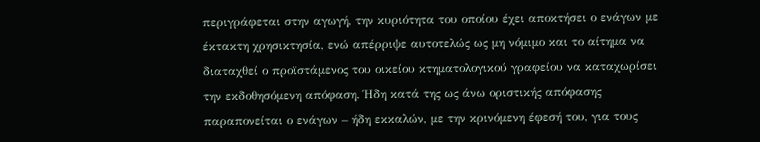περιγράφεται στην αγωγή, την κυριότητα του οποίου έχει αποκτήσει ο ενάγων με έκτακτη χρησικτησία, ενώ απέρριψε αυτοτελώς ως μη νόμιμο και το αίτημα να διαταχθεί ο προϊστάμενος του οικείου κτηματολογικού γραφείου να καταχωρίσει την εκδοθησόμενη απόφαση. Ήδη κατά της ως άνω οριστικής απόφασης παραπονείται ο ενάγων – ήδη εκκαλών, με την κρινόμενη έφεσή του, για τους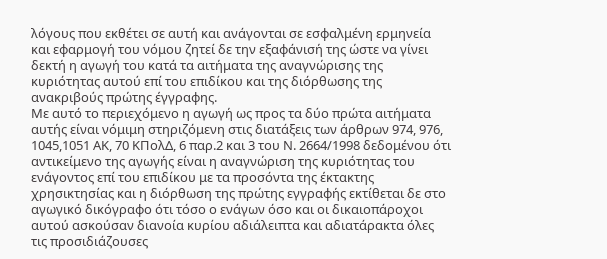λόγους που εκθέτει σε αυτή και ανάγονται σε εσφαλμένη ερμηνεία και εφαρμογή του νόμου ζητεί δε την εξαφάνισή της ώστε να γίνει δεκτή η αγωγή του κατά τα αιτήματα της αναγνώρισης της κυριότητας αυτού επί του επιδίκου και της διόρθωσης της ανακριβούς πρώτης έγγραφης.
Με αυτό το περιεχόμενο η αγωγή ως προς τα δύο πρώτα αιτήματα αυτής είναι νόμιμη στηριζόμενη στις διατάξεις των άρθρων 974, 976, 1045,1051 ΑΚ, 70 ΚΠολΔ, 6 παρ.2 και 3 του Ν. 2664/1998 δεδομένου ότι αντικείμενο της αγωγής είναι η αναγνώριση της κυριότητας του ενάγοντος επί του επιδίκου με τα προσόντα της έκτακτης χρησικτησίας και η διόρθωση της πρώτης εγγραφής εκτίθεται δε στο αγωγικό δικόγραφο ότι τόσο ο ενάγων όσο και οι δικαιοπάροχοι αυτού ασκούσαν διανοία κυρίου αδιάλειπτα και αδιατάρακτα όλες τις προσιδιάζουσες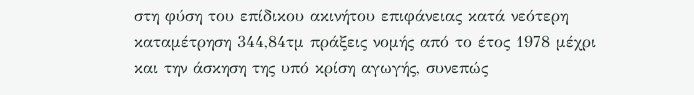στη φύση του επίδικου ακινήτου επιφάνειας κατά νεότερη καταμέτρηση 344,84τμ πράξεις νομής από το έτος 1978 μέχρι και την άσκηση της υπό κρίση αγωγής, συνεπώς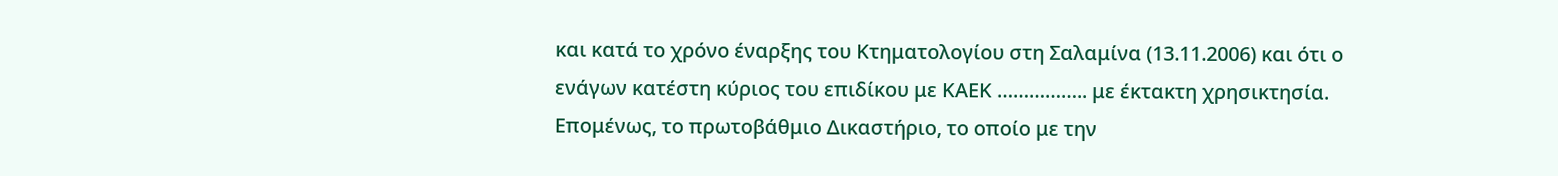και κατά το χρόνο έναρξης του Κτηματολογίου στη Σαλαμίνα (13.11.2006) και ότι ο ενάγων κατέστη κύριος του επιδίκου με ΚΑΕΚ …………….. με έκτακτη χρησικτησία. Επομένως, το πρωτοβάθμιο Δικαστήριο, το οποίο με την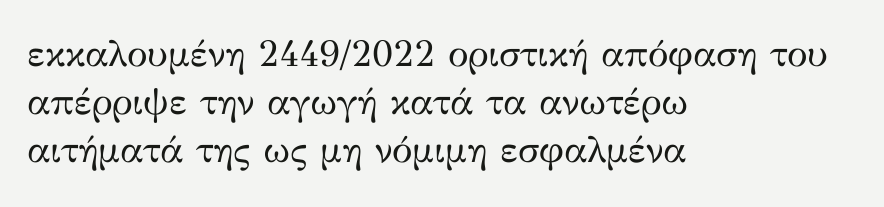εκκαλουμένη 2449/2022 οριστική απόφαση του απέρριψε την αγωγή κατά τα ανωτέρω αιτήματά της ως μη νόμιμη εσφαλμένα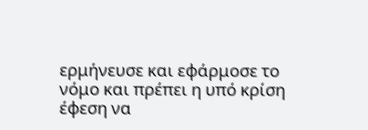ερμήνευσε και εφάρμοσε το νόμο και πρέπει η υπό κρίση έφεση να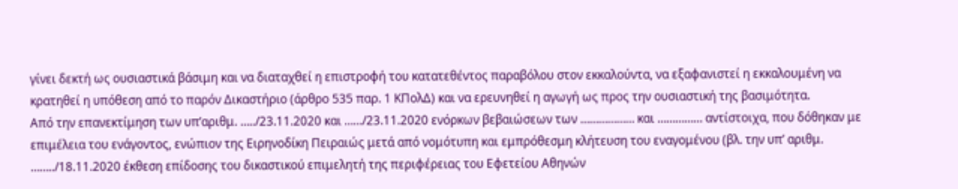γίνει δεκτή ως ουσιαστικά βάσιμη και να διαταχθεί η επιστροφή του κατατεθέντος παραβόλου στον εκκαλούντα, να εξαφανιστεί η εκκαλουμένη να κρατηθεί η υπόθεση από το παρόν Δικαστήριο (άρθρο 535 παρ. 1 ΚΠολΔ) και να ερευνηθεί η αγωγή ως προς την ουσιαστική της βασιμότητα.
Από την επανεκτίμηση των υπ’αριθμ. …../23.11.2020 και ……/23.11.2020 ενόρκων βεβαιώσεων των ……………… και …………… αντίστοιχα, που δόθηκαν με επιμέλεια του ενάγοντος, ενώπιον της Ειρηνοδίκη Πειραιώς μετά από νομότυπη και εμπρόθεσμη κλήτευση του εναγομένου (βλ. την υπ’ αριθμ. ……../18.11.2020 έκθεση επίδοσης του δικαστικού επιμελητή της περιφέρειας του Εφετείου Αθηνών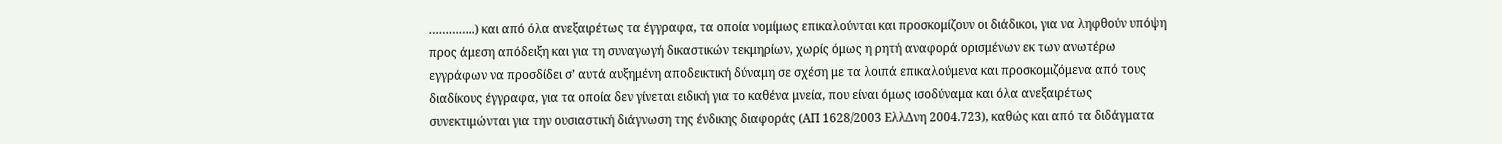…………..) και από όλα ανεξαιρέτως τα έγγραφα, τα οποία νομίμως επικαλούνται και προσκομίζουν οι διάδικοι, για να ληφθούν υπόψη προς άμεση απόδειξη και για τη συναγωγή δικαστικών τεκμηρίων, χωρίς όμως η ρητή αναφορά ορισμένων εκ των ανωτέρω εγγράφων να προσδίδει σ’ αυτά αυξημένη αποδεικτική δύναμη σε σχέση με τα λοιπά επικαλούμενα και προσκομιζόμενα από τους διαδίκους έγγραφα, για τα οποία δεν γίνεται ειδική για το καθένα μνεία, που είναι όμως ισοδύναμα και όλα ανεξαιρέτως συνεκτιμώνται για την ουσιαστική διάγνωση της ένδικης διαφοράς (ΑΠ 1628/2003 ΕλλΔνη 2004.723), καθώς και από τα διδάγματα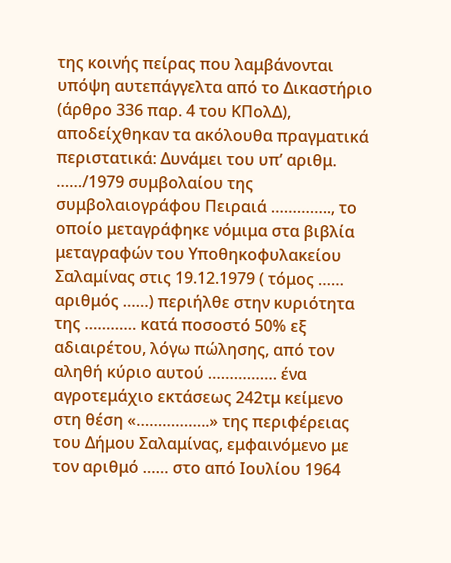της κοινής πείρας που λαμβάνονται υπόψη αυτεπάγγελτα από το Δικαστήριο (άρθρο 336 παρ. 4 του ΚΠολΔ), αποδείχθηκαν τα ακόλουθα πραγματικά περιστατικά: Δυνάμει του υπ’ αριθμ. ……/1979 συμβολαίου της συμβολαιογράφου Πειραιά ………….., το οποίο μεταγράφηκε νόμιμα στα βιβλία μεταγραφών του Υποθηκοφυλακείου Σαλαμίνας στις 19.12.1979 ( τόμος …… αριθμός ……) περιήλθε στην κυριότητα της ………… κατά ποσοστό 50% εξ αδιαιρέτου, λόγω πώλησης, από τον αληθή κύριο αυτού ……………. ένα αγροτεμάχιο εκτάσεως 242τμ κείμενο στη θέση «……………..» της περιφέρειας του Δήμου Σαλαμίνας, εμφαινόμενο με τον αριθμό …… στο από Ιουλίου 1964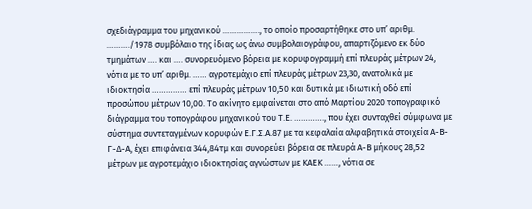σχεδιάγραμμα του μηχανικού ……………., το οποίο προσαρτήθηκε στο υπ’ αριθμ. ………./1978 συμβόλαιο της ίδιας ως άνω συμβολαιογράφου, απαρτιζόμενο εκ δύο τμημάτων …. και …. συνορευόμενο βόρεια με κορυφογραμμή επί πλευράς μέτρων 24, νότια με το υπ’ αριθμ. …… αγροτεμάχιο επί πλευράς μέτρων 23,30, ανατολικά με ιδιοκτησία …………… επί πλευράς μέτρων 10,50 και δυτικά με ιδιωτική οδό επί προσώπου μέτρων 10,00. Το ακίνητο εμφαίνεται στο από Μαρτίου 2020 τοπογραφικό διάγραμμα του τοπογράφου μηχανικού του Τ.Ε. …………., που έχει συνταχθεί σύμφωνα με σύστημα συντεταγμένων κορυφών Ε.Γ.Σ.Α.87 με τα κεφαλαία αλφαβητικά στοιχεία Α-Β-Γ-Δ-Α, έχει επιφάνεια 344,84τμ και συνορεύει βόρεια σε πλευρά Α-Β μήκους 28,52 μέτρων με αγροτεμάχιο ιδιοκτησίας αγνώστων με ΚΑΕΚ ……, νότια σε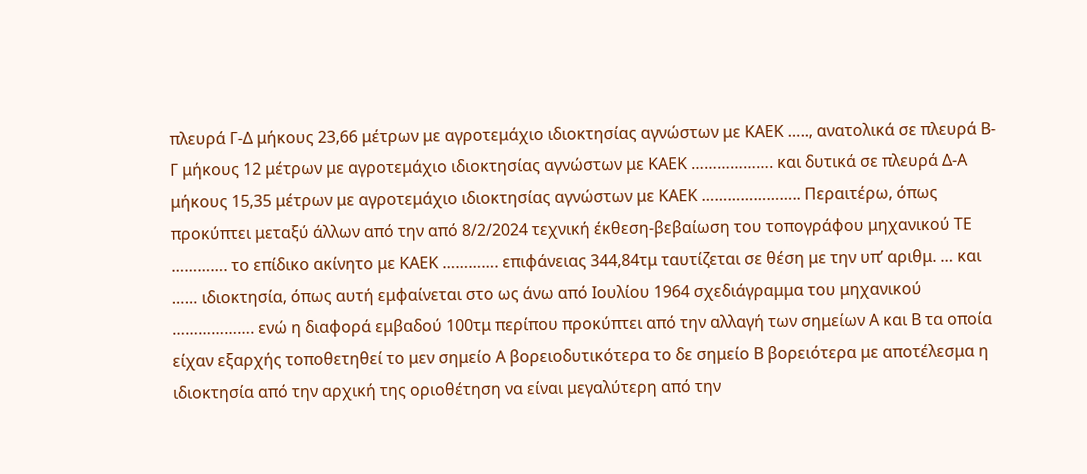πλευρά Γ-Δ μήκους 23,66 μέτρων με αγροτεμάχιο ιδιοκτησίας αγνώστων με ΚΑΕΚ ….., ανατολικά σε πλευρά Β-Γ μήκους 12 μέτρων με αγροτεμάχιο ιδιοκτησίας αγνώστων με ΚΑΕΚ ………………. και δυτικά σε πλευρά Δ-Α μήκους 15,35 μέτρων με αγροτεμάχιο ιδιοκτησίας αγνώστων με ΚΑΕΚ ………………….. Περαιτέρω, όπως προκύπτει μεταξύ άλλων από την από 8/2/2024 τεχνική έκθεση-βεβαίωση του τοπογράφου μηχανικού ΤΕ …………. το επίδικο ακίνητο με ΚΑΕΚ …………. επιφάνειας 344,84τμ ταυτίζεται σε θέση με την υπ’ αριθμ. … και …… ιδιοκτησία, όπως αυτή εμφαίνεται στο ως άνω από Ιουλίου 1964 σχεδιάγραμμα του μηχανικού ………………. ενώ η διαφορά εμβαδού 100τμ περίπου προκύπτει από την αλλαγή των σημείων Α και Β τα οποία είχαν εξαρχής τοποθετηθεί το μεν σημείο Α βορειοδυτικότερα το δε σημείο Β βορειότερα με αποτέλεσμα η ιδιοκτησία από την αρχική της οριοθέτηση να είναι μεγαλύτερη από την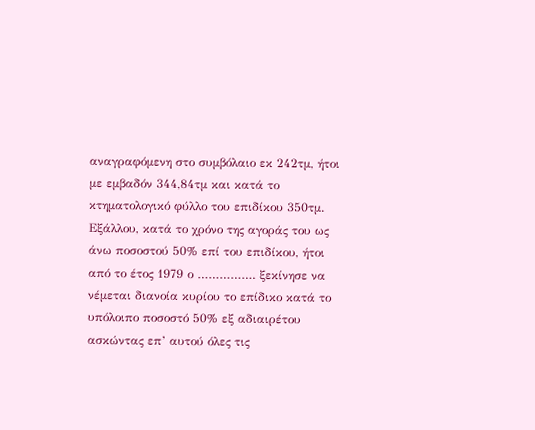αναγραφόμενη στο συμβόλαιο εκ 242τμ, ήτοι με εμβαδόν 344,84τμ και κατά το κτηματολογικό φύλλο του επιδίκου 350τμ. Εξάλλου, κατά το χρόνο της αγοράς του ως άνω ποσοστού 50% επί του επιδίκου, ήτοι από το έτος 1979 ο ……………. ξεκίνησε να νέμεται διανοία κυρίου το επίδικο κατά το υπόλοιπο ποσοστό 50% εξ αδιαιρέτου ασκώντας επ’ αυτού όλες τις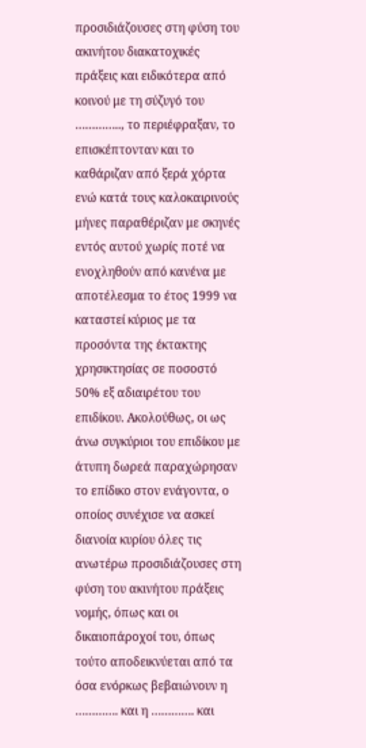προσιδιάζουσες στη φύση του ακινήτου διακατοχικές πράξεις και ειδικότερα από κοινού με τη σύζυγό του ………….., το περιέφραξαν, το επισκέπτονταν και το καθάριζαν από ξερά χόρτα ενώ κατά τους καλοκαιρινούς μήνες παραθέριζαν με σκηνές εντός αυτού χωρίς ποτέ να ενοχληθούν από κανένα με αποτέλεσμα το έτος 1999 να καταστεί κύριος με τα προσόντα της έκτακτης χρησικτησίας σε ποσοστό 50% εξ αδιαιρέτου του επιδίκου. Ακολούθως, οι ως άνω συγκύριοι του επιδίκου με άτυπη δωρεά παραχώρησαν το επίδικο στον ενάγοντα, ο οποίος συνέχισε να ασκεί διανοία κυρίου όλες τις ανωτέρω προσιδιάζουσες στη φύση του ακινήτου πράξεις νομής, όπως και οι δικαιοπάροχοί του, όπως τούτο αποδεικνύεται από τα όσα ενόρκως βεβαιώνουν η …………. και η …………. και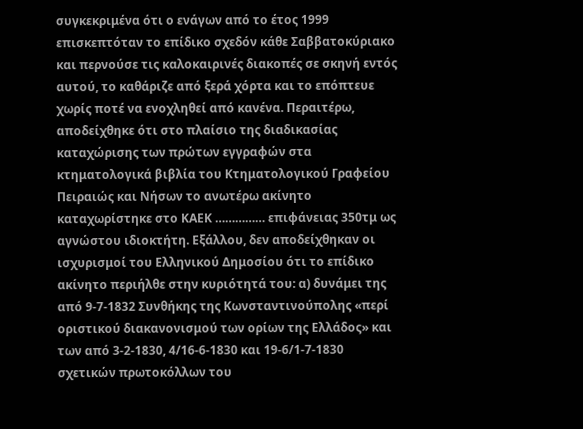συγκεκριμένα ότι ο ενάγων από το έτος 1999 επισκεπτόταν το επίδικο σχεδόν κάθε Σαββατοκύριακο και περνούσε τις καλοκαιρινές διακοπές σε σκηνή εντός αυτού, το καθάριζε από ξερά χόρτα και το επόπτευε χωρίς ποτέ να ενοχληθεί από κανένα. Περαιτέρω, αποδείχθηκε ότι στο πλαίσιο της διαδικασίας καταχώρισης των πρώτων εγγραφών στα κτηματολογικά βιβλία του Κτηματολογικού Γραφείου Πειραιώς και Νήσων το ανωτέρω ακίνητο καταχωρίστηκε στο ΚΑΕΚ …………… επιφάνειας 350τμ ως αγνώστου ιδιοκτήτη. Εξάλλου, δεν αποδείχθηκαν οι ισχυρισμοί του Ελληνικού Δημοσίου ότι το επίδικο ακίνητο περιήλθε στην κυριότητά του: α) δυνάμει της από 9-7-1832 Συνθήκης της Κωνσταντινούπολης «περί οριστικού διακανονισμού των ορίων της Ελλάδος» και των από 3-2-1830, 4/16-6-1830 και 19-6/1-7-1830 σχετικών πρωτοκόλλων του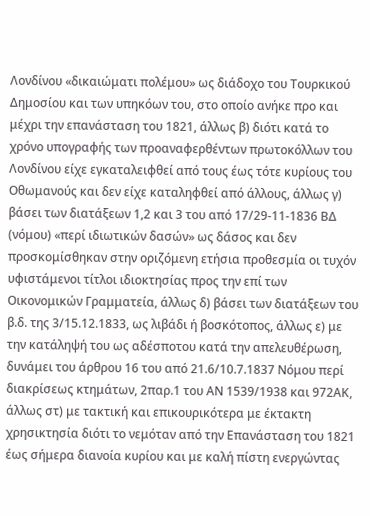Λονδίνου «δικαιώματι πολέμου» ως διάδοχο του Τουρκικού Δημοσίου και των υπηκόων του, στο οποίο ανήκε προ και μέχρι την επανάσταση του 1821, άλλως β) διότι κατά το χρόνο υπογραφής των προαναφερθέντων πρωτοκόλλων του Λονδίνου είχε εγκαταλειφθεί από τους έως τότε κυρίους του Οθωμανούς και δεν είχε καταληφθεί από άλλους, άλλως γ) βάσει των διατάξεων 1,2 και 3 του από 17/29-11-1836 ΒΔ (νόμου) «περί ιδιωτικών δασών» ως δάσος και δεν προσκομίσθηκαν στην οριζόμενη ετήσια προθεσμία οι τυχόν υφιστάμενοι τίτλοι ιδιοκτησίας προς την επί των Οικονομικών Γραμματεία, άλλως δ) βάσει των διατάξεων του β.δ. της 3/15.12.1833, ως λιβάδι ή βοσκότοπος, άλλως ε) με την κατάληψή του ως αδέσποτου κατά την απελευθέρωση, δυνάμει του άρθρου 16 του από 21.6/10.7.1837 Νόμου περί διακρίσεως κτημάτων, 2παρ.1 του ΑΝ 1539/1938 και 972ΑΚ, άλλως στ) με τακτική και επικουρικότερα με έκτακτη χρησικτησία διότι το νεμόταν από την Επανάσταση του 1821 έως σήμερα διανοία κυρίου και με καλή πίστη ενεργώντας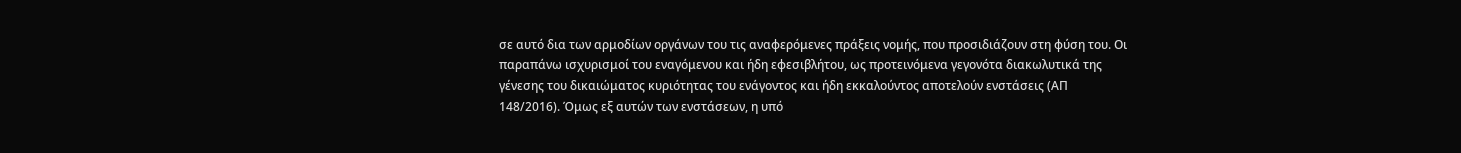σε αυτό δια των αρμοδίων οργάνων του τις αναφερόμενες πράξεις νομής, που προσιδιάζουν στη φύση του. Οι παραπάνω ισχυρισμοί του εναγόμενου και ήδη εφεσιβλήτου, ως προτεινόμενα γεγονότα διακωλυτικά της γένεσης του δικαιώματος κυριότητας του ενάγοντος και ήδη εκκαλούντος αποτελούν ενστάσεις (ΑΠ 148/2016). Όμως εξ αυτών των ενστάσεων, η υπό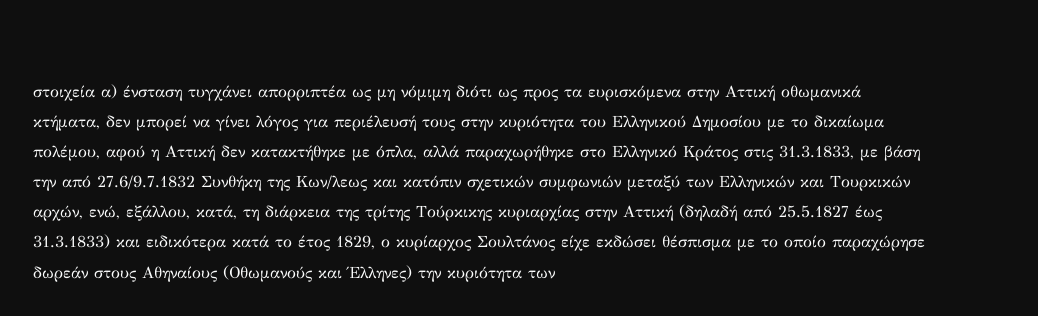στοιχεία α) ένσταση τυγχάνει απορριπτέα ως μη νόμιμη διότι ως προς τα ευρισκόμενα στην Αττική οθωμανικά κτήματα, δεν μπορεί να γίνει λόγος για περιέλευσή τους στην κυριότητα του Ελληνικού Δημοσίου με το δικαίωμα πολέμου, αφού η Αττική δεν κατακτήθηκε με όπλα, αλλά παραχωρήθηκε στο Ελληνικό Κράτος στις 31.3.1833, με βάση την από 27.6/9.7.1832 Συνθήκη της Κων/λεως και κατόπιν σχετικών συμφωνιών μεταξύ των Ελληνικών και Τουρκικών αρχών, ενώ, εξάλλου, κατά, τη διάρκεια της τρίτης Τούρκικης κυριαρχίας στην Αττική (δηλαδή από 25.5.1827 έως 31.3.1833) και ειδικότερα κατά το έτος 1829, ο κυρίαρχος Σουλτάνος είχε εκδώσει θέσπισμα με το οποίο παραχώρησε δωρεάν στους Αθηναίους (Οθωμανούς και Έλληνες) την κυριότητα των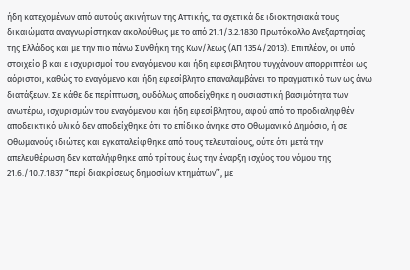ήδη κατεχομένων από αυτούς ακινήτων της Αττικής, τα σχετικά δε ιδιοκτησιακά τους δικαιώματα αναγνωρίστηκαν ακολούθως με το από 21.1/3.2.1830 Πρωτόκολλο Ανεξαρτησίας της Ελλάδος και με την πιο πάνω Συνθήκη της Κων/λεως (ΑΠ 1354/2013). Επιπλέον, οι υπό στοιχείο β και ε ισχυρισμοί του εναγόμενου και ήδη εφεσιβλητου τυγχάνουν απορριπτέοι ως αόριστοι, καθώς το εναγόμενο και ήδη εφεσίβλητο επαναλαμβάνει το πραγματικό των ως άνω διατάξεων. Σε κάθε δε περίπτωση, ουδόλως αποδείχθηκε η ουσιαστική βασιμότητα των ανωτέρω, ισχυρισμών του εναγόμενου και ήδη εφεσίβλητου, αφού από το προδιαληφθέν αποδεικτικό υλικό δεν αποδείχθηκε ότι το επίδικο άνηκε στο Οθωμανικό Δημόσιο, ή σε Οθωμανούς ιδιώτες και εγκαταλείφθηκε από τους τελευταίους, ούτε ότι μετά την απελευθέρωση δεν καταλήφθηκε από τρίτους έως την έναρξη ισχύος του νόμου της 21.6./10.7.1837 “περί διακρίσεως δημοσίων κτημάτων”, με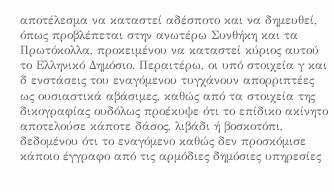αποτέλεσμα να καταστεί αδέσποτο και να δημευθεί, όπως προβλέπεται στην ανωτέρω Συνθήκη και τα Πρωτόκολλα, προκειμένου να καταστεί κύριος αυτού το Ελληνικό Δημόσιο. Περαιτέρω, οι υπό στοιχεία γ και δ ενστάσεις του εναγόμενου τυγχάνουν απορριπτέες ως ουσιαστικά αβάσιμες, καθώς από τα στοιχεία της δικογραφίας ουδόλως προέκυψε ότι το επίδικο ακίνητο αποτελούσε κάποτε δάσος, λιβάδι ή βοσκοτόπι, δεδομένου ότι το εναγόμενο καθώς δεν προσκόμισε κάποιο έγγραφο από τις αρμόδιες δημόσιες υπηρεσίες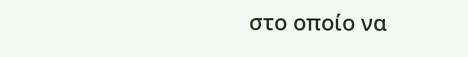στο οποίο να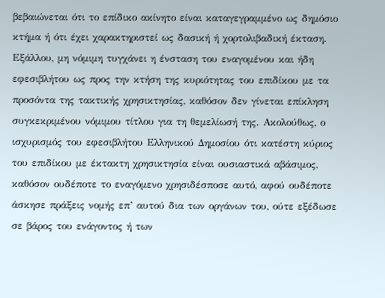βεβαιώνεται ότι το επίδικο ακίνητο είναι καταγεγραμμένο ως δημόσιο κτήμα ή ότι έχει χαρακτηριστεί ως δασική ή χορτολιβαδική έκταση. Εξάλλου, μη νόμιμη τυγχάνει η ένσταση του εναγομένου και ήδη εφεσιβλήτου ως προς την κτήση της κυριότητας του επιδίκου με τα προσόντα της τακτικής χρησικτησίας, καθόσον δεν γίνεται επίκληση συγκεκριμένου νόμιμου τίτλου για τη θεμελίωσή της. Ακολούθως, ο ισχυρισμός του εφεσιβλήτου Ελληνικού Δημοσίου ότι κατέστη κύριος του επιδίκου με έκτακτη χρησικτησία είναι ουσιαστικά αβάσιμος, καθόσον ουδέποτε το εναγόμενο χρησιδέσποσε αυτό, αφού ουδέποτε άσκησε πράξεις νομής επ’ αυτού δια των οργάνων του, ούτε εξέδωσε σε βάρος του ενάγοντος ή των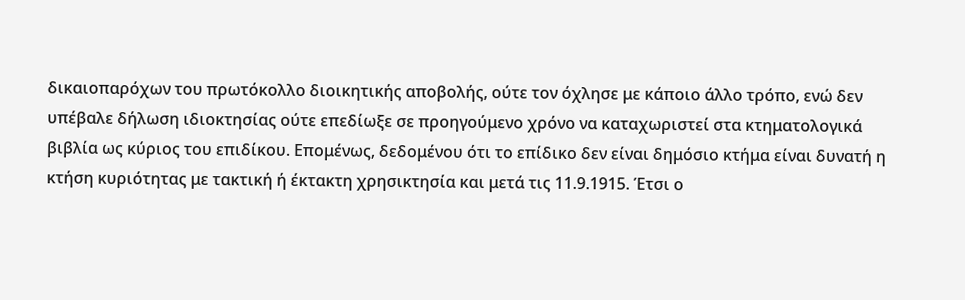δικαιοπαρόχων του πρωτόκολλο διοικητικής αποβολής, ούτε τον όχλησε με κάποιο άλλο τρόπο, ενώ δεν υπέβαλε δήλωση ιδιοκτησίας ούτε επεδίωξε σε προηγούμενο χρόνο να καταχωριστεί στα κτηματολογικά βιβλία ως κύριος του επιδίκου. Επομένως, δεδομένου ότι το επίδικο δεν είναι δημόσιο κτήμα είναι δυνατή η κτήση κυριότητας με τακτική ή έκτακτη χρησικτησία και μετά τις 11.9.1915. Έτσι ο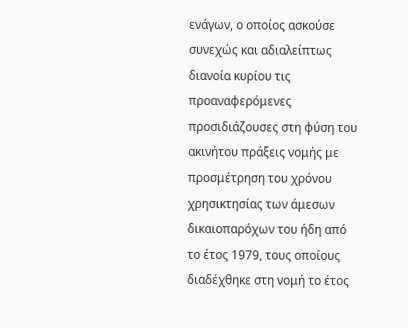ενάγων, ο οποίος ασκούσε συνεχώς και αδιαλείπτως διανοία κυρίου τις προαναφερόμενες προσιδιάζουσες στη φύση του ακινήτου πράξεις νομής με προσμέτρηση του χρόνου χρησικτησίας των άμεσων δικαιοπαρόχων του ήδη από το έτος 1979, τους οποίους διαδέχθηκε στη νομή το έτος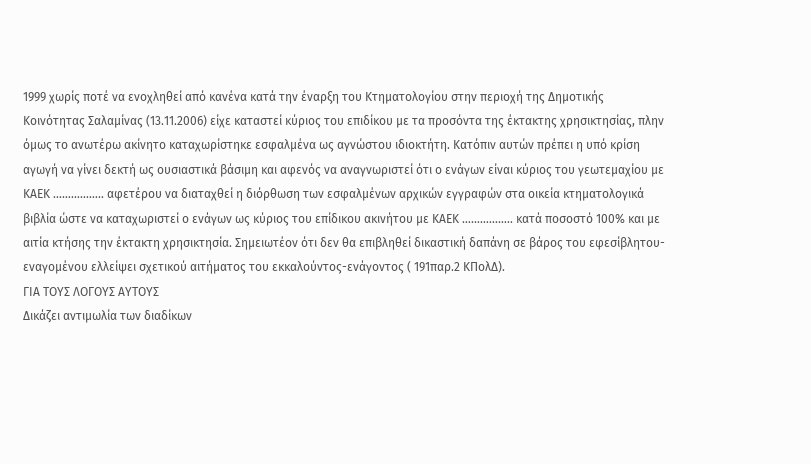1999 χωρίς ποτέ να ενοχληθεί από κανένα κατά την έναρξη του Κτηματολογίου στην περιοχή της Δημοτικής Κοινότητας Σαλαμίνας (13.11.2006) είχε καταστεί κύριος του επιδίκου με τα προσόντα της έκτακτης χρησικτησίας, πλην όμως το ανωτέρω ακίνητο καταχωρίστηκε εσφαλμένα ως αγνώστου ιδιοκτήτη. Κατόπιν αυτών πρέπει η υπό κρίση αγωγή να γίνει δεκτή ως ουσιαστικά βάσιμη και αφενός να αναγνωριστεί ότι ο ενάγων είναι κύριος του γεωτεμαχίου με ΚΑΕΚ …………….. αφετέρου να διαταχθεί η διόρθωση των εσφαλμένων αρχικών εγγραφών στα οικεία κτηματολογικά βιβλία ώστε να καταχωριστεί ο ενάγων ως κύριος του επίδικου ακινήτου με ΚΑΕΚ …………….. κατά ποσοστό 100% και με αιτία κτήσης την έκτακτη χρησικτησία. Σημειωτέον ότι δεν θα επιβληθεί δικαστική δαπάνη σε βάρος του εφεσίβλητου-εναγομένου ελλείψει σχετικού αιτήματος του εκκαλούντος-ενάγοντος ( 191παρ.2 ΚΠολΔ).
ΓΙΑ ΤΟΥΣ ΛΟΓΟΥΣ ΑΥΤΟΥΣ
Δικάζει αντιμωλία των διαδίκων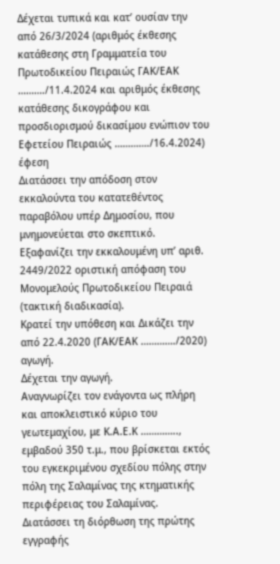Δέχεται τυπικά και κατ’ ουσίαν την από 26/3/2024 (αριθμός έκθεσης κατάθεσης στη Γραμματεία του Πρωτοδικείου Πειραιώς ΓΑΚ/ΕΑΚ ………./11.4.2024 και αριθμός έκθεσης κατάθεσης δικογράφου και προσδιορισμού δικασίμου ενώπιον του Εφετείου Πειραιώς …………./16.4.2024) έφεση
Διατάσσει την απόδοση στον εκκαλούντα του κατατεθέντος παραβόλου υπέρ Δημοσίου, που μνημονεύεται στο σκεπτικό.
Εξαφανίζει την εκκαλουμένη υπ’ αριθ. 2449/2022 οριστική απόφαση του Μονομελούς Πρωτοδικείου Πειραιά (τακτική διαδικασία).
Κρατεί την υπόθεση και Δικάζει την από 22.4.2020 (ΓΑΚ/ΕΑΚ …………./2020) αγωγή.
Δέχεται την αγωγή.
Αναγνωρίζει τον ενάγοντα ως πλήρη και αποκλειστικό κύριο του γεωτεμαχίου, με Κ.Α.Ε.Κ ………….., εμβαδού 350 τ.μ., που βρίσκεται εκτός του εγκεκριμένου σχεδίου πόλης στην πόλη της Σαλαμίνας της κτηματικής περιφέρειας του Σαλαμίνας.
Διατάσσει τη διόρθωση της πρώτης εγγραφής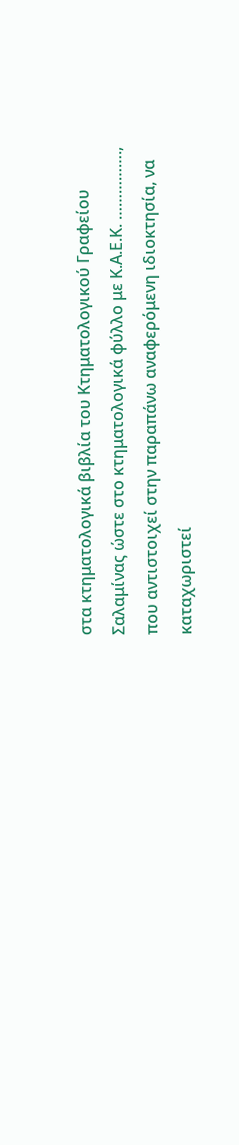στα κτηματολογικά βιβλία του Κτηματολογικού Γραφείου Σαλαμίνας ώστε στο κτηματολογικά φύλλο με Κ.Α.Ε.Κ. ……………., που αντιστοιχεί στην παραπάνω αναφερόμενη ιδιοκτησία, να καταχωριστεί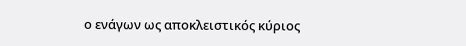ο ενάγων ως αποκλειστικός κύριος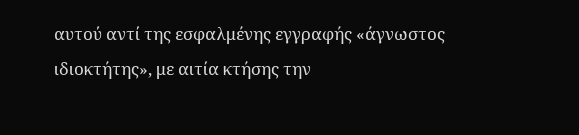αυτού αντί της εσφαλμένης εγγραφής «άγνωστος ιδιοκτήτης», με αιτία κτήσης την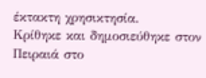έκτακτη χρησικτησία.
Κρίθηκε και δημοσιεύθηκε στον Πειραιά στο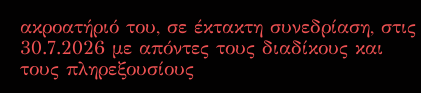ακροατήριό του, σε έκτακτη συνεδρίαση, στις 30.7.2026 με απόντες τους διαδίκους και τους πληρεξουσίους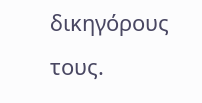δικηγόρους τους.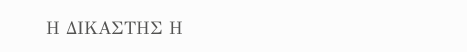Η ΔΙΚΑΣΤΗΣ Η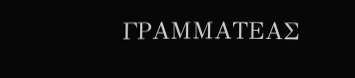ΓΡΑΜΜΑΤΕΑΣ